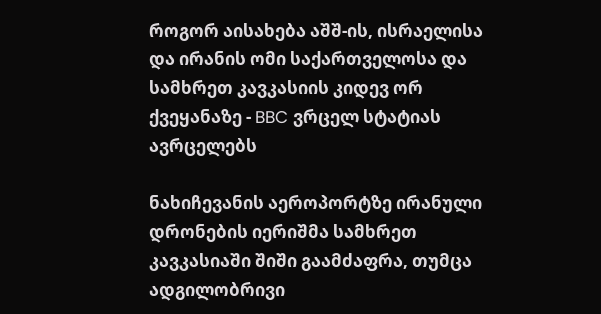როგორ აისახება აშშ-ის, ისრაელისა და ირანის ომი საქართველოსა და სამხრეთ კავკასიის კიდევ ორ ქვეყანაზე - BBC ვრცელ სტატიას ავრცელებს

ნახიჩევანის აეროპორტზე ირანული დრონების იერიშმა სამხრეთ კავკასიაში შიში გაამძაფრა, თუმცა ადგილობრივი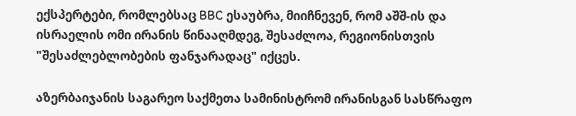ექსპერტები, რომლებსაც BBC ესაუბრა, მიიჩნევენ, რომ აშშ-ის და ისრაელის ომი ირანის წინააღმდეგ, შესაძლოა, რეგიონისთვის "შესაძლებლობების ფანჯარადაც" იქცეს.

აზერბაიჯანის საგარეო საქმეთა სამინისტრომ ირანისგან სასწრაფო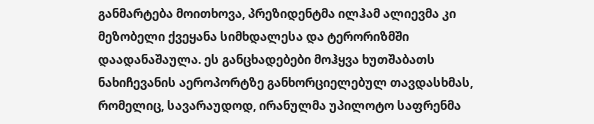განმარტება მოითხოვა, პრეზიდენტმა ილჰამ ალიევმა კი მეზობელი ქვეყანა სიმხდალესა და ტერორიზმში დაადანაშაულა. ეს განცხადებები მოჰყვა ხუთშაბათს ნახიჩევანის აეროპორტზე განხორციელებულ თავდასხმას, რომელიც, სავარაუდოდ, ირანულმა უპილოტო საფრენმა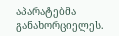აპარატებმა განახორციელეს.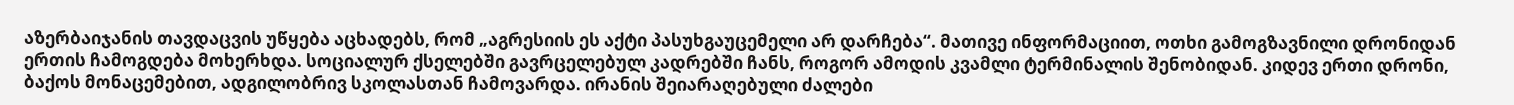აზერბაიჯანის თავდაცვის უწყება აცხადებს, რომ „აგრესიის ეს აქტი პასუხგაუცემელი არ დარჩება“. მათივე ინფორმაციით, ოთხი გამოგზავნილი დრონიდან ერთის ჩამოგდება მოხერხდა. სოციალურ ქსელებში გავრცელებულ კადრებში ჩანს, როგორ ამოდის კვამლი ტერმინალის შენობიდან. კიდევ ერთი დრონი, ბაქოს მონაცემებით, ადგილობრივ სკოლასთან ჩამოვარდა. ირანის შეიარაღებული ძალები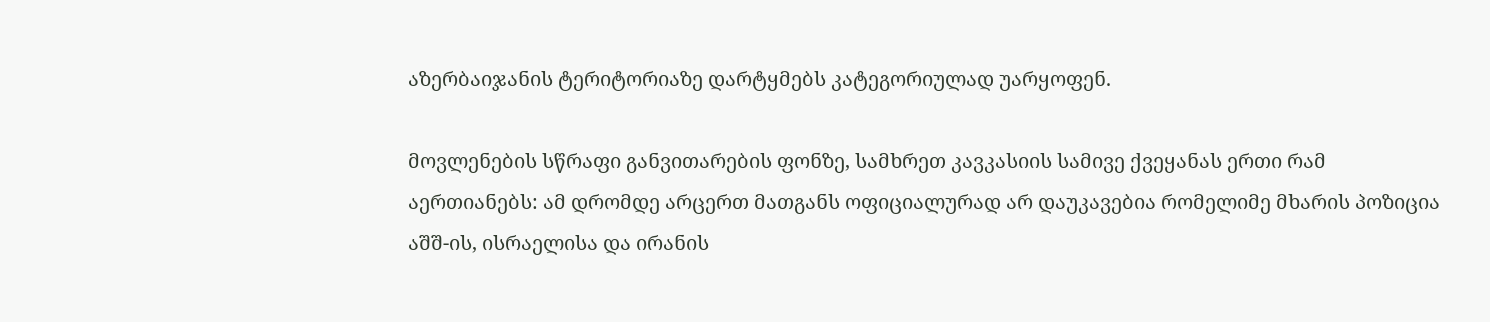აზერბაიჯანის ტერიტორიაზე დარტყმებს კატეგორიულად უარყოფენ.

მოვლენების სწრაფი განვითარების ფონზე, სამხრეთ კავკასიის სამივე ქვეყანას ერთი რამ აერთიანებს: ამ დრომდე არცერთ მათგანს ოფიციალურად არ დაუკავებია რომელიმე მხარის პოზიცია აშშ-ის, ისრაელისა და ირანის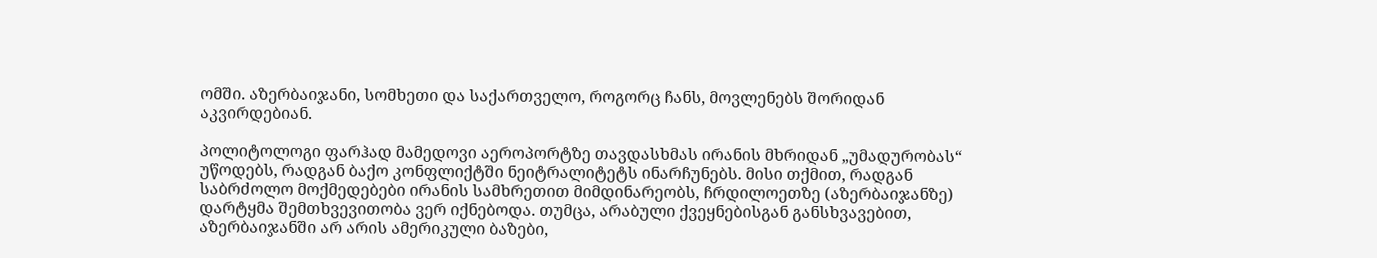ომში. აზერბაიჯანი, სომხეთი და საქართველო, როგორც ჩანს, მოვლენებს შორიდან აკვირდებიან.

პოლიტოლოგი ფარჰად მამედოვი აეროპორტზე თავდასხმას ირანის მხრიდან „უმადურობას“ უწოდებს, რადგან ბაქო კონფლიქტში ნეიტრალიტეტს ინარჩუნებს. მისი თქმით, რადგან საბრძოლო მოქმედებები ირანის სამხრეთით მიმდინარეობს, ჩრდილოეთზე (აზერბაიჯანზე) დარტყმა შემთხვევითობა ვერ იქნებოდა. თუმცა, არაბული ქვეყნებისგან განსხვავებით, აზერბაიჯანში არ არის ამერიკული ბაზები,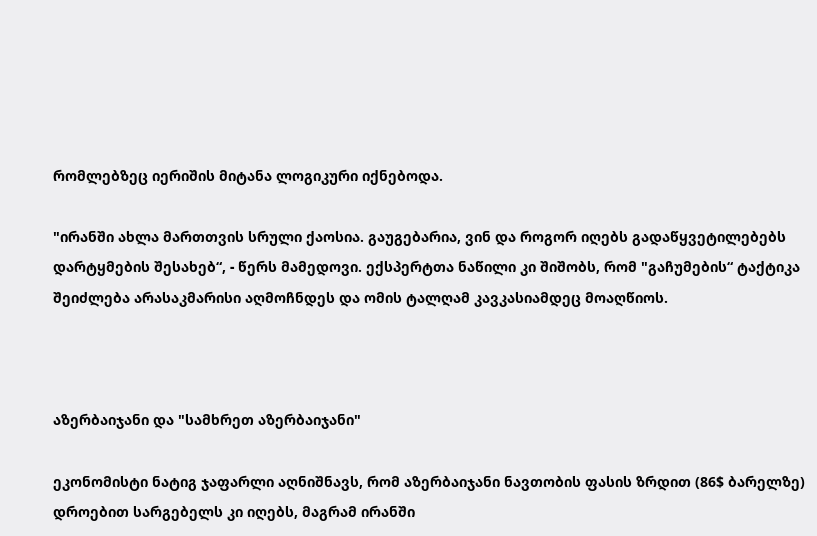რომლებზეც იერიშის მიტანა ლოგიკური იქნებოდა.

"ირანში ახლა მართთვის სრული ქაოსია. გაუგებარია, ვინ და როგორ იღებს გადაწყვეტილებებს დარტყმების შესახებ“, - წერს მამედოვი. ექსპერტთა ნაწილი კი შიშობს, რომ "გაჩუმების“ ტაქტიკა შეიძლება არასაკმარისი აღმოჩნდეს და ომის ტალღამ კავკასიამდეც მოაღწიოს.



აზერბაიჯანი და "სამხრეთ აზერბაიჯანი"

ეკონომისტი ნატიგ ჯაფარლი აღნიშნავს, რომ აზერბაიჯანი ნავთობის ფასის ზრდით (86$ ბარელზე) დროებით სარგებელს კი იღებს, მაგრამ ირანში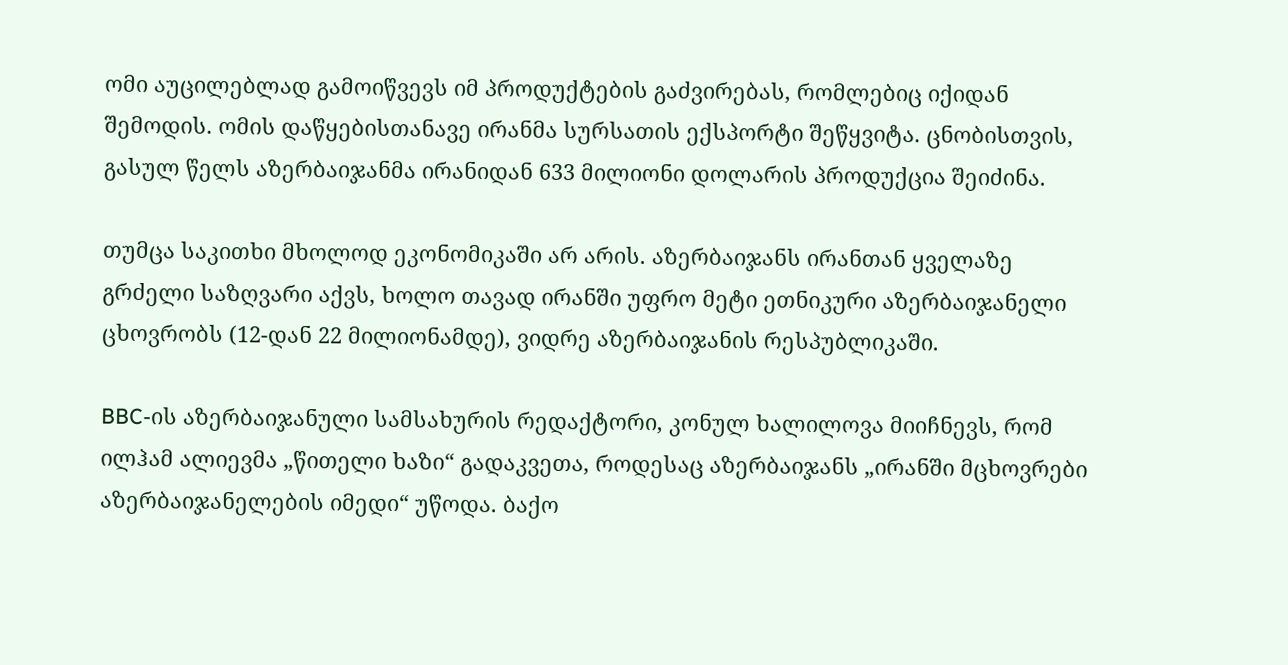ომი აუცილებლად გამოიწვევს იმ პროდუქტების გაძვირებას, რომლებიც იქიდან შემოდის. ომის დაწყებისთანავე ირანმა სურსათის ექსპორტი შეწყვიტა. ცნობისთვის, გასულ წელს აზერბაიჯანმა ირანიდან 633 მილიონი დოლარის პროდუქცია შეიძინა.

თუმცა საკითხი მხოლოდ ეკონომიკაში არ არის. აზერბაიჯანს ირანთან ყველაზე გრძელი საზღვარი აქვს, ხოლო თავად ირანში უფრო მეტი ეთნიკური აზერბაიჯანელი ცხოვრობს (12-დან 22 მილიონამდე), ვიდრე აზერბაიჯანის რესპუბლიკაში.

BBC-ის აზერბაიჯანული სამსახურის რედაქტორი, კონულ ხალილოვა მიიჩნევს, რომ ილჰამ ალიევმა „წითელი ხაზი“ გადაკვეთა, როდესაც აზერბაიჯანს „ირანში მცხოვრები აზერბაიჯანელების იმედი“ უწოდა. ბაქო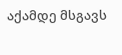აქამდე მსგავს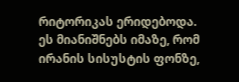რიტორიკას ერიდებოდა. ეს მიანიშნებს იმაზე, რომ ირანის სისუსტის ფონზე,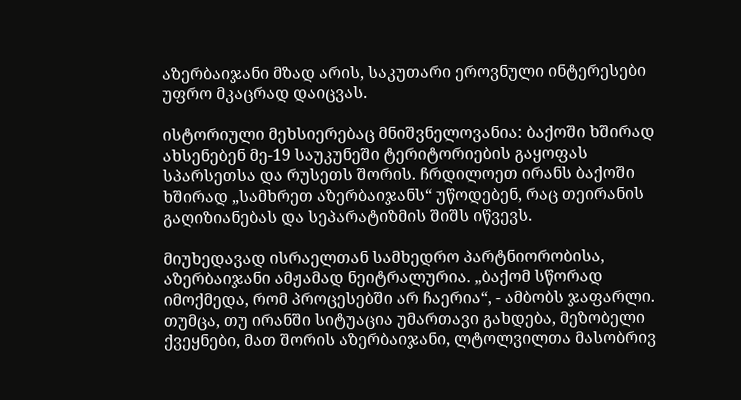აზერბაიჯანი მზად არის, საკუთარი ეროვნული ინტერესები უფრო მკაცრად დაიცვას.

ისტორიული მეხსიერებაც მნიშვნელოვანია: ბაქოში ხშირად ახსენებენ მე-19 საუკუნეში ტერიტორიების გაყოფას სპარსეთსა და რუსეთს შორის. ჩრდილოეთ ირანს ბაქოში ხშირად „სამხრეთ აზერბაიჯანს“ უწოდებენ, რაც თეირანის გაღიზიანებას და სეპარატიზმის შიშს იწვევს.

მიუხედავად ისრაელთან სამხედრო პარტნიორობისა, აზერბაიჯანი ამჟამად ნეიტრალურია. „ბაქომ სწორად იმოქმედა, რომ პროცესებში არ ჩაერია“, - ამბობს ჯაფარლი. თუმცა, თუ ირანში სიტუაცია უმართავი გახდება, მეზობელი ქვეყნები, მათ შორის აზერბაიჯანი, ლტოლვილთა მასობრივ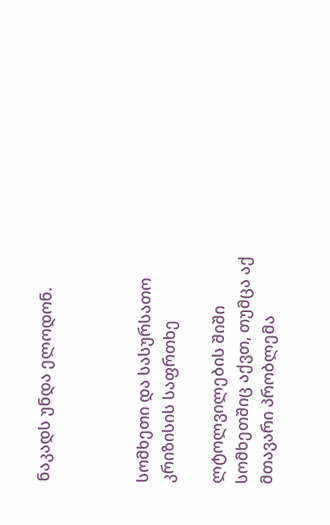ნაკადს უნდა ელოდონ.



სომხეთი და სასურსათო კრიზისის საფრთხე

ლტოლვილების შიში სომხეთშიც აქვთ, თუმცა აქ მთავარი პრობლემა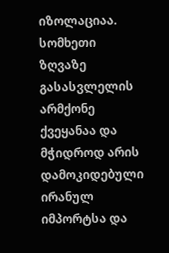იზოლაციაა. სომხეთი ზღვაზე გასასვლელის არმქონე ქვეყანაა და მჭიდროდ არის დამოკიდებული ირანულ იმპორტსა და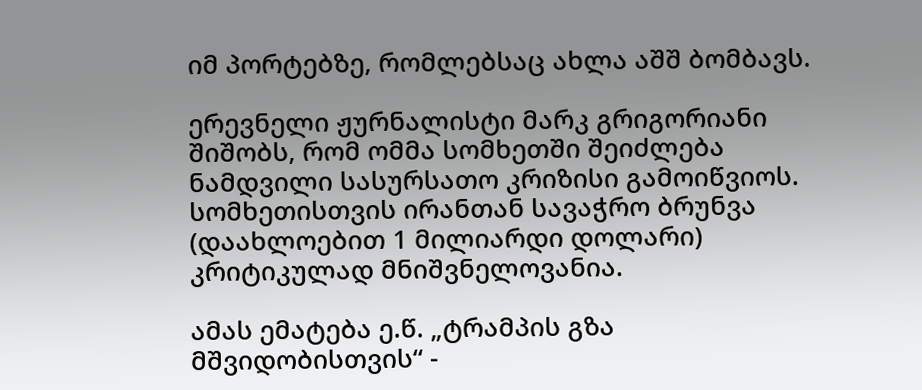იმ პორტებზე, რომლებსაც ახლა აშშ ბომბავს.

ერევნელი ჟურნალისტი მარკ გრიგორიანი შიშობს, რომ ომმა სომხეთში შეიძლება ნამდვილი სასურსათო კრიზისი გამოიწვიოს. სომხეთისთვის ირანთან სავაჭრო ბრუნვა (დაახლოებით 1 მილიარდი დოლარი) კრიტიკულად მნიშვნელოვანია.

ამას ემატება ე.წ. „ტრამპის გზა მშვიდობისთვის“ -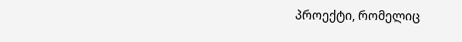პროექტი, რომელიც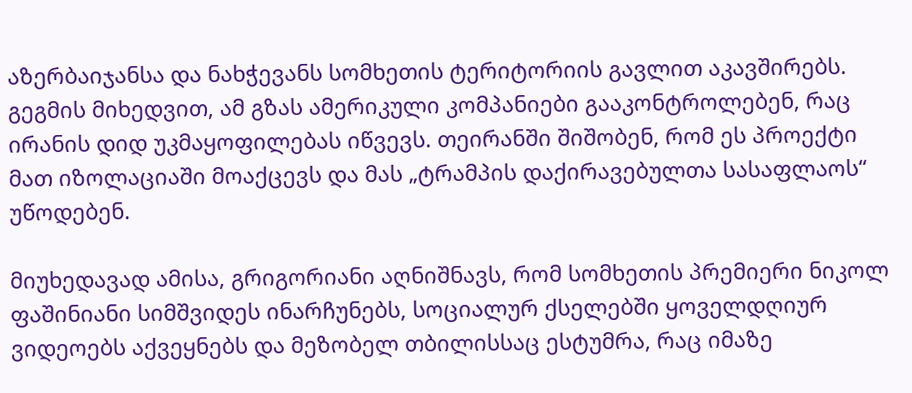აზერბაიჯანსა და ნახჭევანს სომხეთის ტერიტორიის გავლით აკავშირებს. გეგმის მიხედვით, ამ გზას ამერიკული კომპანიები გააკონტროლებენ, რაც ირანის დიდ უკმაყოფილებას იწვევს. თეირანში შიშობენ, რომ ეს პროექტი მათ იზოლაციაში მოაქცევს და მას „ტრამპის დაქირავებულთა სასაფლაოს“ უწოდებენ.

მიუხედავად ამისა, გრიგორიანი აღნიშნავს, რომ სომხეთის პრემიერი ნიკოლ ფაშინიანი სიმშვიდეს ინარჩუნებს, სოციალურ ქსელებში ყოველდღიურ ვიდეოებს აქვეყნებს და მეზობელ თბილისსაც ესტუმრა, რაც იმაზე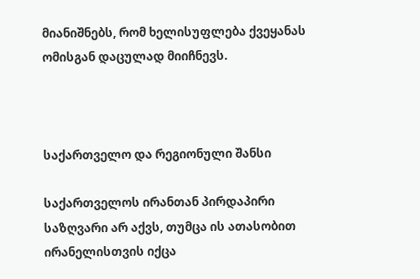მიანიშნებს, რომ ხელისუფლება ქვეყანას ომისგან დაცულად მიიჩნევს.



საქართველო და რეგიონული შანსი

საქართველოს ირანთან პირდაპირი საზღვარი არ აქვს, თუმცა ის ათასობით ირანელისთვის იქცა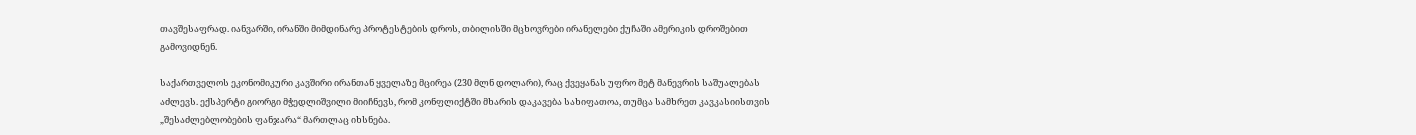თავშესაფრად. იანვარში, ირანში მიმდინარე პროტესტების დროს, თბილისში მცხოვრები ირანელები ქუჩაში ამერიკის დროშებით გამოვიდნენ.

საქართველოს ეკონომიკური კავშირი ირანთან ყველაზე მცირეა (230 მლნ დოლარი), რაც ქვეყანას უფრო მეტ მანევრის საშუალებას აძლევს. ექსპერტი გიორგი მჭედლიშვილი მიიჩნევს, რომ კონფლიქტში მხარის დაკავება სახიფათოა, თუმცა სამხრეთ კავკასიისთვის „შესაძლებლობების ფანჯარა“ მართლაც იხსნება.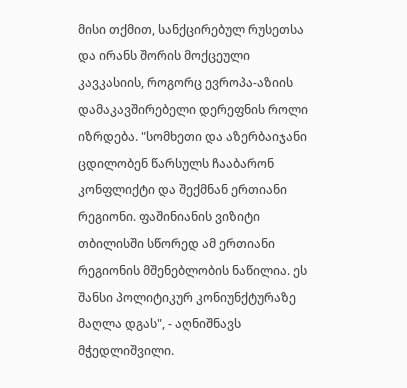მისი თქმით, სანქცირებულ რუსეთსა და ირანს შორის მოქცეული კავკასიის, როგორც ევროპა-აზიის დამაკავშირებელი დერეფნის როლი იზრდება. "სომხეთი და აზერბაიჯანი ცდილობენ წარსულს ჩააბარონ კონფლიქტი და შექმნან ერთიანი რეგიონი. ფაშინიანის ვიზიტი თბილისში სწორედ ამ ერთიანი რეგიონის მშენებლობის ნაწილია. ეს შანსი პოლიტიკურ კონიუნქტურაზე მაღლა დგას", - აღნიშნავს მჭედლიშვილი.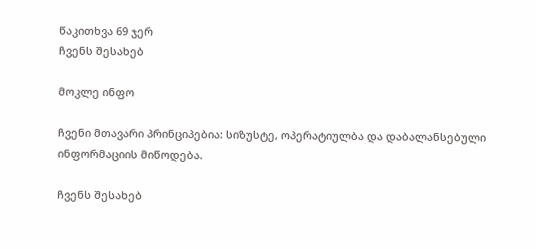წაკითხვა 69 ჯერ
ჩვენს შესახებ

მოკლე ინფო

ჩვენი მთავარი პრინციპებია: სიზუსტე, ოპერატიულბა და დაბალანსებული ინფორმაციის მიწოდება.

ჩვენს შესახებ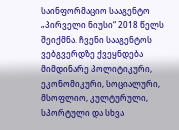საინფორმაციო სააგენტო „პირველი ნიუსი“ 2018 წელს შეიქმნა. ჩვენი სააგენტოს ვებგვერდზე ქვეყნდება მიმდინარე პოლიტიკური, ეკონომიკური, სოციალური, მსოფლიო, კულტურული, სპორტული და სხვა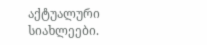აქტუალური სიახლეები.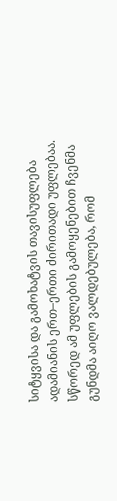სიტყვისა და გამოხატვის თავისუფლება ადამიანის ერთ–ერთი ძირითადი უფლებაა. სწორედ ამ უფლების გამოყენებით ჩვენმა გუნდმა აიღო ვალდებულება, რომ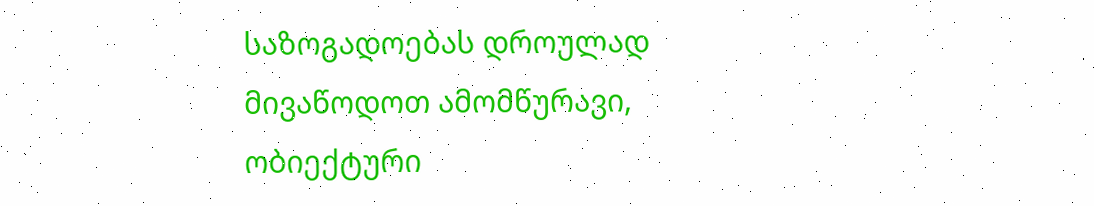საზოგადოებას დროულად მივაწოდოთ ამომწურავი, ობიექტური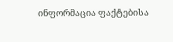ინფორმაცია ფაქტებისა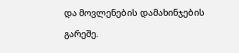და მოვლენების დამახინჯების გარეშე.